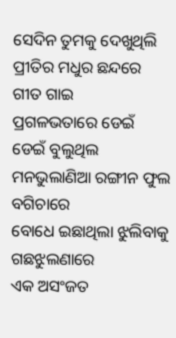ସେଦିନ ତୁମକୁ ଦେଖୁଥିଲି
ପ୍ରୀତିର ମଧୁର ଛନ୍ଦରେ ଗୀତ ଗାଇ
ପ୍ରଗଳଭତାରେ ଡେଇଁ ଡେଇଁ ବୁଲୁଥିଲ
ମନଭୁଲାଣିଆ ରଙ୍ଗୀନ ଫୁଲ ବଗିଚାରେ
ବୋଧେ ଇଛାଥିଲା ଝୁଲିବାକୁ ଗଛଝୁଲଣାରେ
ଏକ ଅସଂଜତ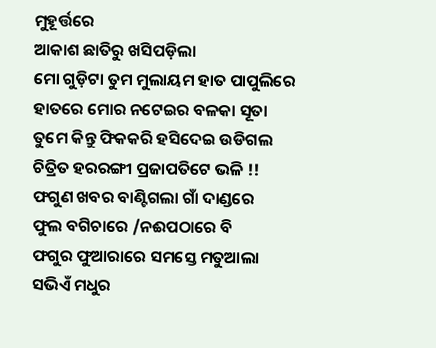ମୁହୂର୍ତ୍ତରେ
ଆକାଶ ଛାତିରୁ ଖସିପଡ଼ିଲା
ମୋ ଗୁଡ଼ିଟା ତୁମ ମୁଲାୟମ ହାତ ପାପୁଲିରେ
ହାତରେ ମୋର ନଟେଇର ବଳକା ସୂତା
ତୁମେ କିନ୍ତୁ ଫିକକରି ହସିଦେଇ ଉଡିଗଲ
ଚିତ୍ରିତ ହରରଙ୍ଗୀ ପ୍ରଜାପତିଟେ ଭଳି !!
ଫଗୁଣ ଖବର ବାଣ୍ଟିଗଲା ଗାଁ ଦାଣ୍ଡରେ
ଫୁଲ ବଗିଚାରେ /ନଈପଠାରେ ବି
ଫଗୁର ଫୁଆରାରେ ସମସ୍ତେ ମତୁଆଲା
ସଭିଏଁ ମଧୁର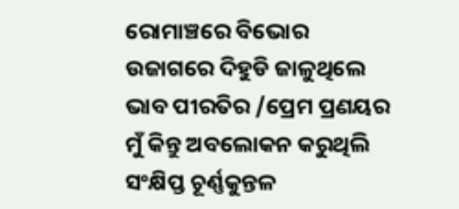ରୋମାଞ୍ଚରେ ବିଭୋର
ଉଜାଗରେ ଦିହୁଡି ଜାଳୁଥିଲେ
ଭାବ ପୀରତିର /ପ୍ରେମ ପ୍ରଣୟର
ମୁଁ କିନ୍ତୁ ଅବଲୋକନ କରୁଥିଲି
ସଂକ୍ଷିପ୍ତ ଚୂର୍ଣ୍ଣକୁନ୍ତଳ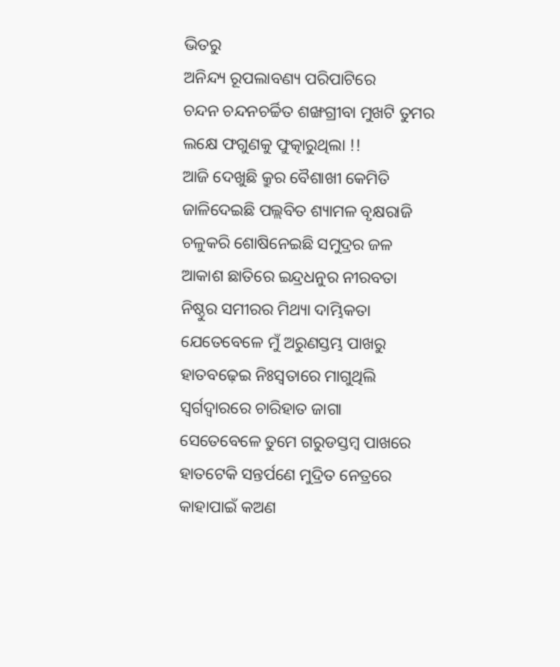ଭିତରୁ
ଅନିନ୍ଦ୍ୟ ରୂପଲାବଣ୍ୟ ପରିପାଟିରେ
ଚନ୍ଦନ ଚନ୍ଦନଚର୍ଚ୍ଚିତ ଶଙ୍ଖଗ୍ରୀବା ମୁଖଟି ତୁମର
ଲକ୍ଷେ ଫଗୁଣକୁ ଫୁତ୍କାରୁଥିଲା !!
ଆଜି ଦେଖୁଛି କ୍ରୁର ବୈଶାଖୀ କେମିତି
ଜାଳିଦେଇଛି ପଲ୍ଲବିତ ଶ୍ୟାମଳ ବୃକ୍ଷରାଜି
ଚଳୁକରି ଶୋଷିନେଇଛି ସମୁଦ୍ରର ଜଳ
ଆକାଶ ଛାତିରେ ଇନ୍ଦ୍ରଧନୁର ନୀରବତା
ନିଷ୍ଠୁର ସମୀରର ମିଥ୍ୟା ଦାମ୍ଭିକତା
ଯେତେବେଳେ ମୁଁ ଅରୁଣସ୍ତମ୍ଭ ପାଖରୁ
ହାତବଢ଼େଇ ନିଃସ୍ଵତାରେ ମାଗୁଥିଲି
ସ୍ବର୍ଗଦ୍ୱାରରେ ଚାରିହାତ ଜାଗା
ସେତେବେଳେ ତୁମେ ଗରୁଡସ୍ତମ୍ବ ପାଖରେ
ହାତଟେକି ସନ୍ତର୍ପଣେ ମୁଦ୍ରିତ ନେତ୍ରରେ
କାହାପାଇଁ କଅଣ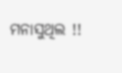ମନାସୁଥିଲ !!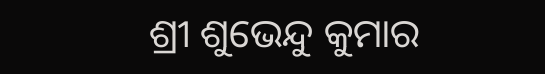ଶ୍ରୀ ଶୁଭେନ୍ଦୁ କୁମାର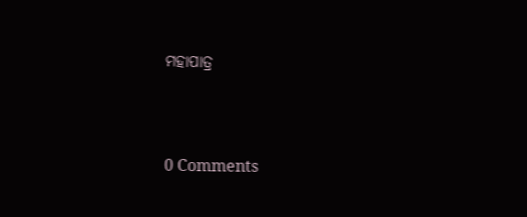ମହାପାତ୍ର




0 Comments